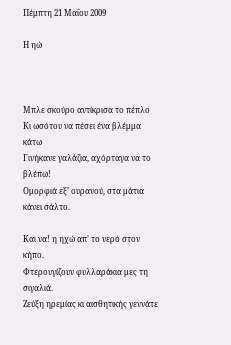Πέμπτη 21 Μαΐου 2009

Η ηώ



Μπλε σκούρο αντίκρισα το πέπλο
Κι ωσότου να πέσει ένα βλέμμα κάτω
Γινήκανε γαλάζια, αχόρταγα να το βλέπω!
Ομορφιά εξ’ ουρανού, στα μάτια κάνει σάλτο.

Και να! η ηχώ απ’ το νερό στον κήπο.
Φτερουγίζουν φυλλαράκια μες τη σιγαλιά.
Ζεύξη ηρεμίας κι αισθητικής γεννάτε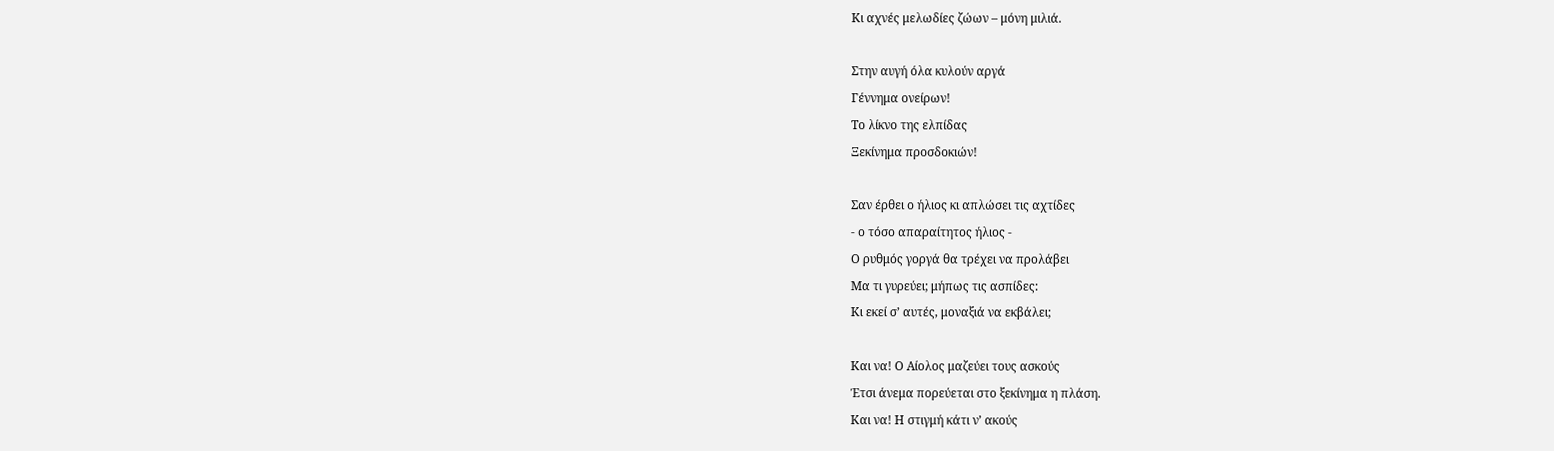Κι αχνές μελωδίες ζώων – μόνη μιλιά.

Στην αυγή όλα κυλούν αργά
Γέννημα ονείρων!
Το λίκνο της ελπίδας
Ξεκίνημα προσδοκιών!

Σαν έρθει ο ήλιος κι απλώσει τις αχτίδες
- ο τόσο απαραίτητος ήλιος -
Ο ρυθμός γοργά θα τρέχει να προλάβει
Μα τι γυρεύει; μήπως τις ασπίδες:
Κι εκεί σ’ αυτές, μοναξιά να εκβάλει;

Και να! Ο Αίολος μαζεύει τους ασκούς
Έτσι άνεμα πορεύεται στο ξεκίνημα η πλάση.
Και να! Η στιγμή κάτι ν’ ακούς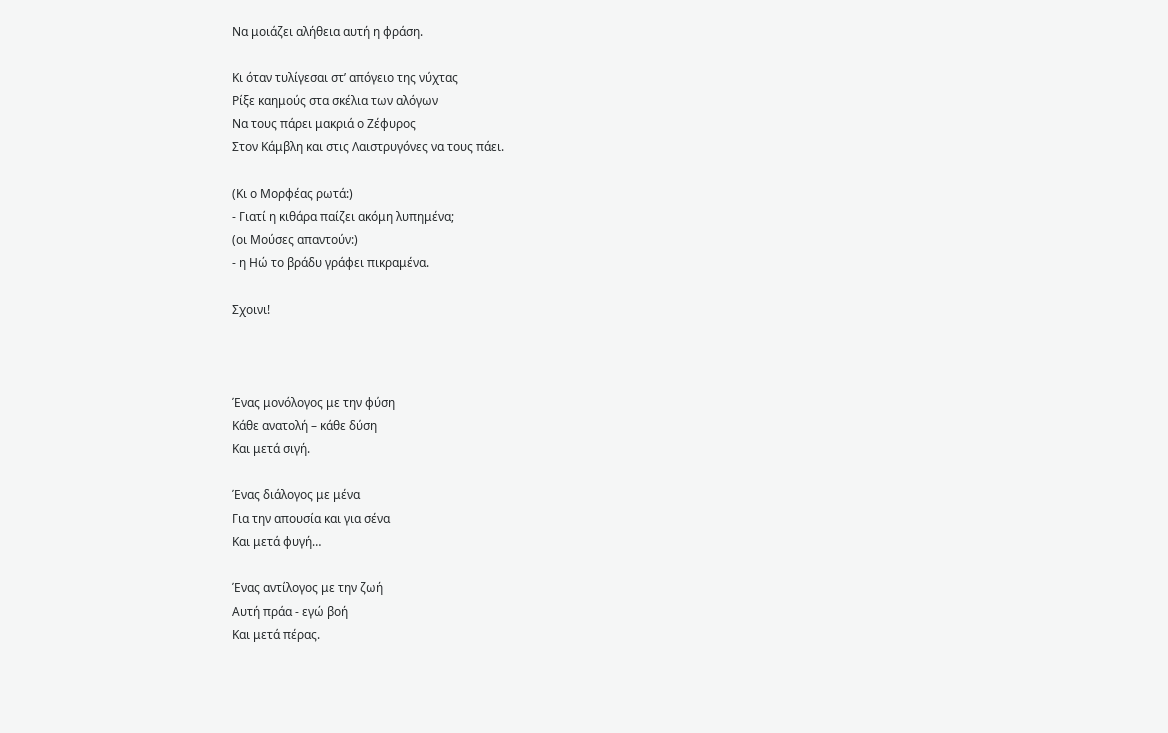Να μοιάζει αλήθεια αυτή η φράση.

Κι όταν τυλίγεσαι στ’ απόγειο της νύχτας
Ρίξε καημούς στα σκέλια των αλόγων
Να τους πάρει μακριά ο Ζέφυρος
Στον Κάμβλη και στις Λαιστρυγόνες να τους πάει.

(Κι ο Μορφέας ρωτά:)
- Γιατί η κιθάρα παίζει ακόμη λυπημένα;
(οι Μούσες απαντούν:)
- η Ηώ το βράδυ γράφει πικραμένα.

Σχοινι!



Ένας μονόλογος με την φύση
Κάθε ανατολή – κάθε δύση
Και μετά σιγή.

Ένας διάλογος με μένα
Για την απουσία και για σένα
Και μετά φυγή…

Ένας αντίλογος με την ζωή
Αυτή πράα - εγώ βοή
Και μετά πέρας.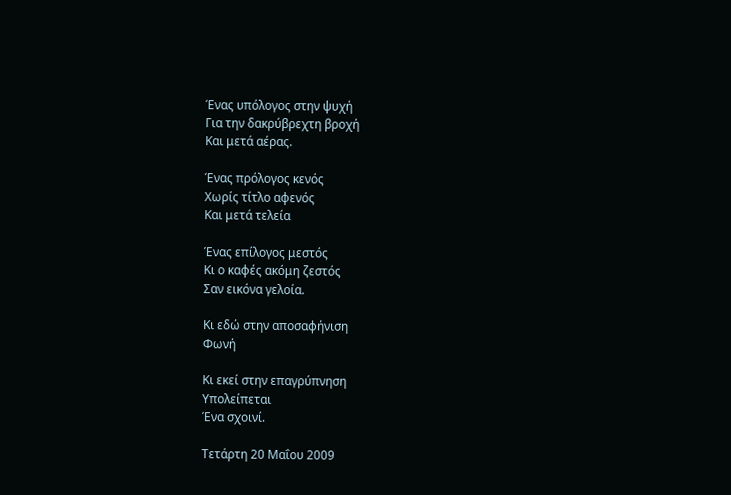Ένας υπόλογος στην ψυχή
Για την δακρύβρεχτη βροχή
Και μετά αέρας.

Ένας πρόλογος κενός
Χωρίς τίτλο αφενός
Και μετά τελεία

Ένας επίλογος μεστός
Κι ο καφές ακόμη ζεστός
Σαν εικόνα γελοία.

Κι εδώ στην αποσαφήνιση
Φωνή

Κι εκεί στην επαγρύπνηση
Υπολείπεται
Ένα σχοινί.

Τετάρτη 20 Μαΐου 2009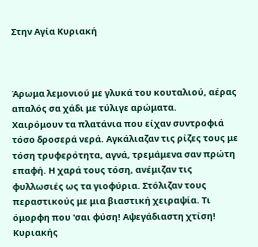Στην Αγία Κυριακή



Άρωμα λεμονιού με γλυκά του κουταλιού, αέρας απαλός σα χάδι με τύλιγε αρώματα.
Χαιρόμουν τα πλατάνια που είχαν συντροφιά τόσο δροσερά νερά. Αγκάλιαζαν τις ρίζες τους με τόση τρυφερότητα, αγνά, τρεμάμενα σαν πρώτη επαφή. Η χαρά τους τόση, ανέμιζαν τις φυλλωσιές ως τα γιοφύρια. Στόλιζαν τους περαστικούς με μια βιαστική χειραψία. Τι όμορφη που 'σαι φύση! Αψεγάδιαστη χτίση!
Κυριακής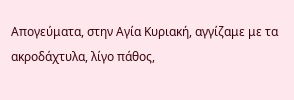Απογεύματα, στην Αγία Κυριακή, αγγίζαμε με τα ακροδάχτυλα, λίγο πάθος,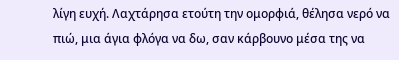λίγη ευχή. Λαχτάρησα ετούτη την ομορφιά, θέλησα νερό να πιώ, μια άγια φλόγα να δω, σαν κάρβουνο μέσα της να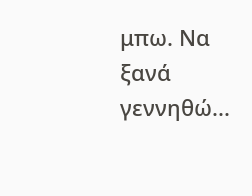μπω. Να ξανά γεννηθώ...